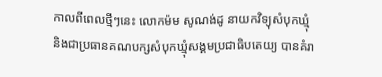កាលពីពេលថ្មីៗនេះ លោកម៉ម សូណង់ដូ នាយកវិទ្យុសំបុកឃ្មុំ និងជាប្រធានគណបក្សសំបុកឃ្មុំសង្គមប្រជាធិបតេយ្យ បានគំរា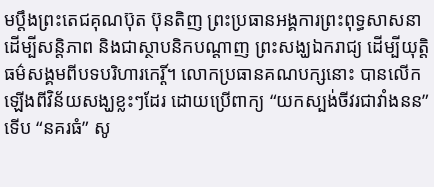មប្តឹងព្រះតេជគុណប៊ុត ប៊ុនតិញ ព្រះប្រធានអង្គការព្រះពុទ្ធសាសនា ដើម្បីសន្តិភាព និងជាស្ថាបនិកបណ្តាញ ព្រះសង្ឃឯករាជ្យ ដើម្បីយុត្តិធម៌សង្គមពីបទបរិហារកេរ្តិ៍។ លោកប្រធានគណបក្សនោះ បានលើកឡើងពីវិន័យសង្ឃខ្លះៗដែរ ដោយប្រើពាក្យ “យកស្បង់ចីវរជាវាំងនន” ទើប “នគរធំ” សូ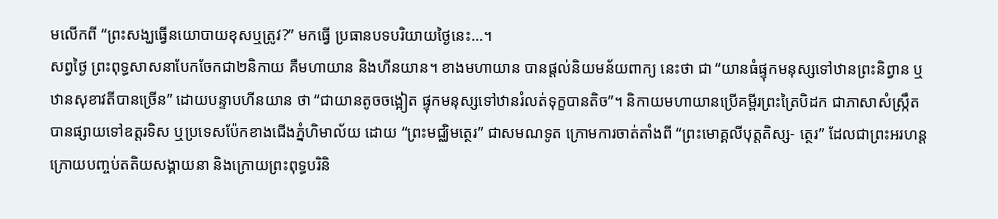មលើកពី “ព្រះសង្ឃធ្វើនយោបាយខុសឬត្រូវ?” មកធ្វើ ប្រធានបទបរិយាយថ្ងៃនេះ…។
សព្វថ្ងៃ ព្រះពុទ្ធសាសនាបែកចែកជា២និកាយ គឺមហាយាន និងហីនយាន។ ខាងមហាយាន បានផ្តល់និយមន័យពាក្យ នេះថា ជា “យានធំផ្ទុកមនុស្សទៅឋានព្រះនិព្វាន ឬឋានសុខាវតីបានច្រើន” ដោយបន្ទាបហីនយាន ថា “ជាយានតូចចង្អៀត ផ្ទុកមនុស្សទៅឋានរំលត់ទុក្ខបានតិច”។ និកាយមហាយានប្រើគម្ពីរព្រះត្រៃបិដក ជាភាសាសំស្ក្រឹត បានផ្សាយទៅឧត្តរទិស ឬប្រទេសប៉ែកខាងជើងភ្នំហិមាល័យ ដោយ “ព្រះមជ្ឈិមត្ថេរ” ជាសមណទូត ក្រោមការចាត់តាំងពី “ព្រះមោគ្គលីបុត្តតិស្ស- ត្ថេរ” ដែលជាព្រះអរហន្ត ក្រោយបញ្ចប់តតិយសង្គាយនា និងក្រោយព្រះពុទ្ធបរិនិ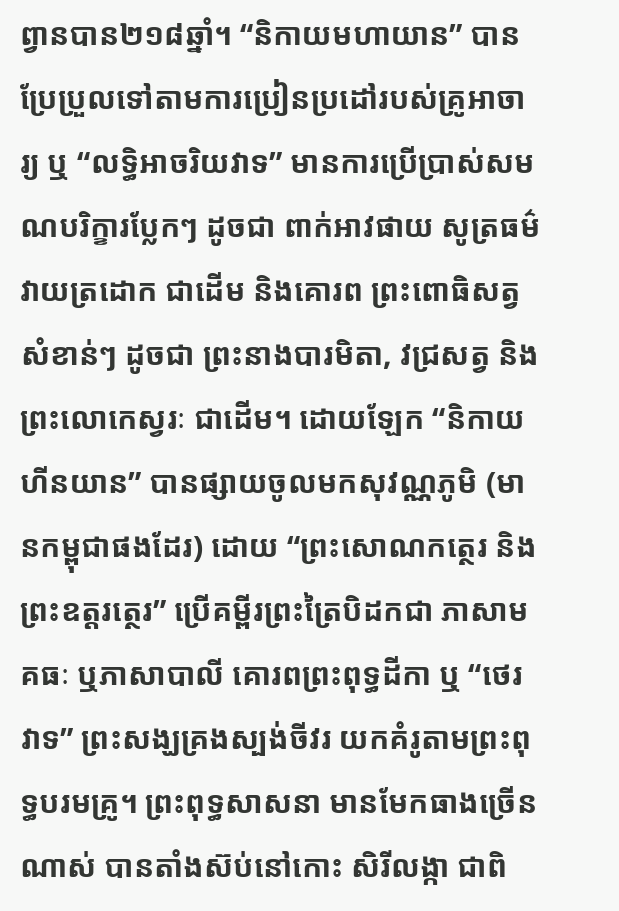ព្វានបាន២១៨ឆ្នាំ។ “និកាយមហាយាន” បានប្រែប្រួលទៅតាមការប្រៀនប្រដៅរបស់គ្រូអាចារ្យ ឬ “លទ្ធិអាចរិយវាទ” មានការប្រើប្រាស់សមណបរិក្ខារប្លែកៗ ដូចជា ពាក់អាវផាយ សូត្រធម៌វាយត្រដោក ជាដើម និងគោរព ព្រះពោធិសត្វសំខាន់ៗ ដូចជា ព្រះនាងបារមិតា, វជ្រសត្វ និងព្រះលោកេស្វរៈ ជាដើម។ ដោយឡែក “និកាយហីនយាន” បានផ្សាយចូលមកសុវណ្ណភូមិ (មានកម្ពុជាផងដែរ) ដោយ “ព្រះសោណកត្ថេរ និងព្រះឧត្តរត្ថេរ” ប្រើគម្ពីរព្រះត្រៃបិដកជា ភាសាមគធៈ ឬភាសាបាលី គោរពព្រះពុទ្ធដីកា ឬ “ថេរវាទ” ព្រះសង្ឃគ្រងស្បង់ចីវរ យកគំរូតាមព្រះពុទ្ធបរមគ្រូ។ ព្រះពុទ្ធសាសនា មានមែកធាងច្រើនណាស់ បានតាំងស៊ប់នៅកោះ សិរីលង្កា ជាពិ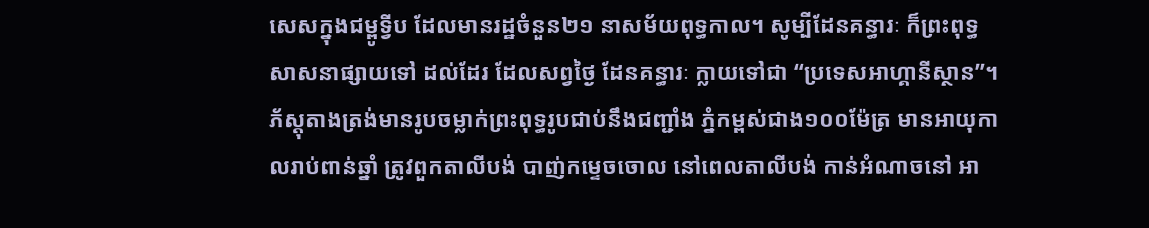សេសក្នុងជម្ពូទ្វីប ដែលមានរដ្ឋចំនួន២១ នាសម័យពុទ្ធកាល។ សូម្បីដែនគន្ធារៈ ក៏ព្រះពុទ្ធសាសនាផ្សាយទៅ ដល់ដែរ ដែលសព្វថ្ងៃ ដែនគន្ធារៈ ក្លាយទៅជា “ប្រទេសអាហ្គានីស្ថាន”។ ភ័ស្តុតាងត្រង់មានរូបចម្លាក់ព្រះពុទ្ធរូបជាប់នឹងជញ្ជាំង ភ្នំកម្ពស់ជាង១០០ម៉ែត្រ មានអាយុកាលរាប់ពាន់ឆ្នាំ ត្រូវពួកតាលីបង់ បាញ់កម្ទេចចោល នៅពេលតាលីបង់ កាន់អំណាចនៅ អា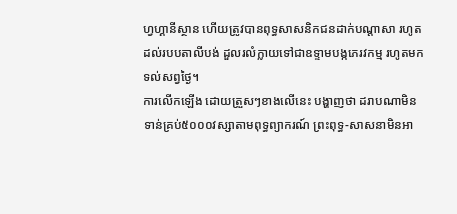ហ្វហ្គានីស្ថាន ហើយត្រូវបានពុទ្ធសាសនិកជនដាក់បណ្តាសា រហូតដល់របបតាលីបង់ ដួលរលំក្លាយទៅជាឧទ្ទាមបង្កភេរវកម្ម រហូតមកទល់សព្វថ្ងៃ។
ការលើកឡើង ដោយត្រួសៗខាងលើនេះ បង្ហាញថា ដរាបណាមិនទាន់គ្រប់៥០០០វស្សាតាមពុទ្ធព្យាករណ៍ ព្រះពុទ្ធ-សាសនាមិនអា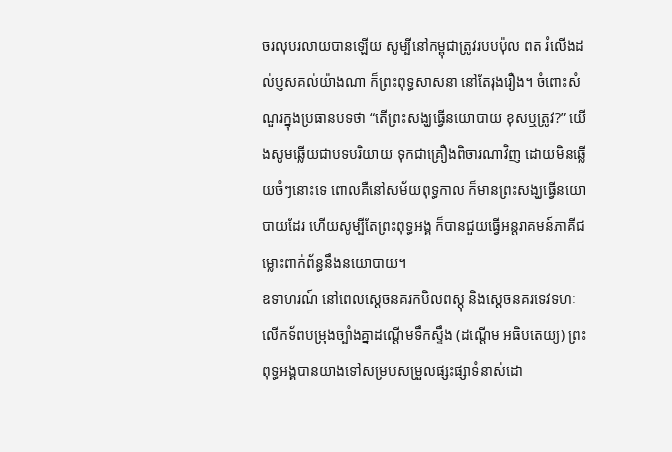ចរលុបរលាយបានឡើយ សូម្បីនៅកម្ពុជាត្រូវរបបប៉ុល ពត រំលើងដល់ប្ញសគល់យ៉ាងណា ក៏ព្រះពុទ្ធសាសនា នៅតែរុងរឿង។ ចំពោះសំណួរក្នុងប្រធានបទថា “តើព្រះសង្ឃធ្វើនយោបាយ ខុសឬត្រូវ?” យើងសូមឆ្លើយជាបទបរិយាយ ទុកជាគ្រឿងពិចារណាវិញ ដោយមិនឆ្លើយចំៗនោះទេ ពោលគឺនៅសម័យពុទ្ធកាល ក៏មានព្រះសង្ឃធ្វើនយោបាយដែរ ហើយសូម្បីតែព្រះពុទ្ធអង្គ ក៏បានជួយធ្វើអន្តរាគមន៍ភាគីជម្លោះពាក់ព័ន្ធនឹងនយោបាយ។
ឧទាហរណ៍ នៅពេលស្តេចនគរកបិលពស្តុ និងស្តេចនគរទេវទហៈ លើកទ័ពបម្រុងច្បាំងគ្នាដណ្តើមទឹកស្ទឹង (ដណ្តើម អធិបតេយ្យ) ព្រះពុទ្ធអង្គបានយាងទៅសម្របសម្រួលផ្សះផ្សាទំនាស់ដោ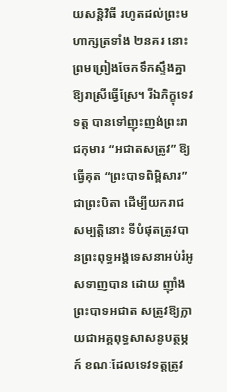យសន្តិវិធី រហូតដល់ព្រះមហាក្សត្រទាំង ២នគរ នោះ ព្រមព្រៀងចែកទឹកស្ទឹងគ្នាឱ្យរាស្រីធ្វើស្រែ។ រីឯភិក្ខុទេវទត្ត បានទៅញុះញង់ព្រះរាជកុមារ “អជាតសត្រូវ” ឱ្យធ្វើគុត “ព្រះបាទពិម្ពិសារ” ជាព្រះបិតា ដើម្បីយករាជសម្បត្តិនោះ ទីបំផុតត្រូវបានព្រះពុទ្ធអង្គទេសនាអប់រំអូសទាញបាន ដោយ ញ៉ាំងព្រះបាទអជាត សត្រូវឱ្យក្លាយជាអគ្គពុទ្ធសាសនូបត្ថម្ភក៍ ខណៈដែលទេវទត្តត្រូវ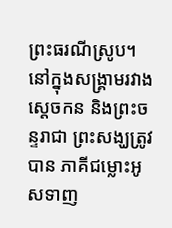ព្រះធរណីស្រូប។
នៅក្នុងសង្គ្រាមរវាងស្តេចកន និងព្រះចន្ទរាជា ព្រះសង្ឃត្រូវបាន ភាគីជម្លោះអូសទាញ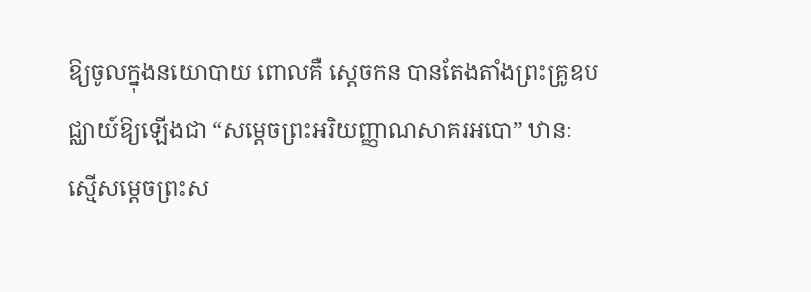ឱ្យចូលក្នុងនយោបាយ ពោលគឺ ស្តេចកន បានតែងតាំងព្រះគ្រូឧបជ្ឈាយ៍ឱ្យឡើងជា “សម្តេចព្រះអរិយញ្ញាណសាគរអបោ” ឋានៈស្មើសម្តេចព្រះស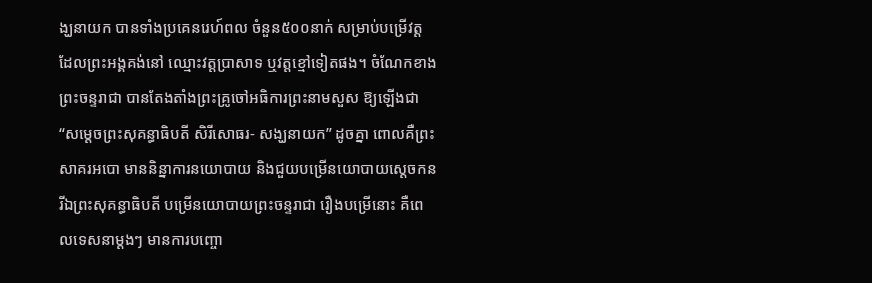ង្ឃនាយក បានទាំងប្រគេនរេហ៍ពល ចំនួន៥០០នាក់ សម្រាប់បម្រើវត្ត ដែលព្រះអង្គគង់នៅ ឈ្មោះវត្តប្រាសាទ ឬវត្តខ្មៅទៀតផង។ ចំណែកខាងព្រះចន្ទរាជា បានតែងតាំងព្រះគ្រូចៅអធិការព្រះនាមសួស ឱ្យឡើងជា “សម្តេចព្រះសុគន្ធាធិបតី សិរីសោធរ- សង្ឃនាយក” ដូចគ្នា ពោលគឺព្រះសាគរអបោ មាននិន្នាការនយោបាយ និងជួយបម្រើនយោបាយស្តេចកន រីឯព្រះសុគន្ធាធិបតី បម្រើនយោបាយព្រះចន្ទរាជា រឿងបម្រើនោះ គឺពេលទេសនាម្តងៗ មានការបញ្ចោ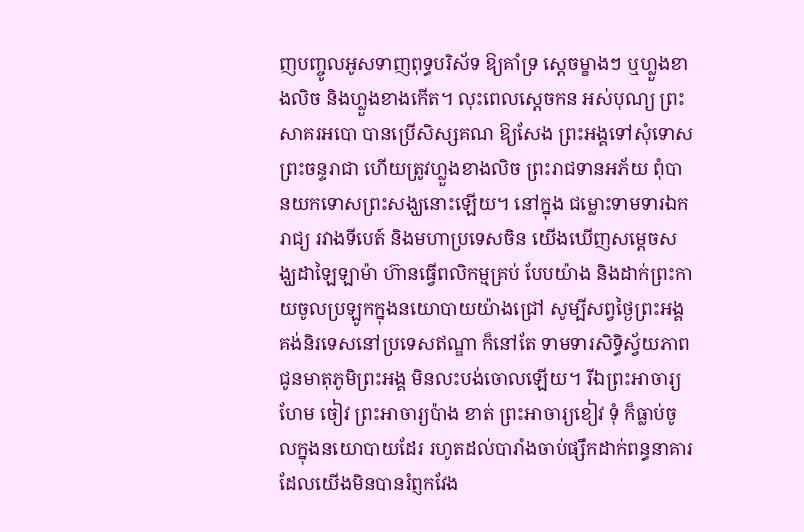ញបញ្ចូលអូសទាញពុទ្ធបរិស័ទ ឱ្យគាំទ្រ ស្តេចម្ខាងៗ ឬហ្លួងខាងលិច និងហ្លួងខាងកើត។ លុះពេលស្តេចកន អស់បុណ្យ ព្រះសាគរអបោ បានប្រើសិស្សគណ ឱ្យសែង ព្រះអង្គទៅសុំទោសព្រះចន្ទរាជា ហើយត្រូវហ្លួងខាងលិច ព្រះរាជទានអភ័យ ពុំបានយកទោសព្រះសង្ឃនោះឡើយ។ នៅក្នុង ជម្លោះទាមទារឯករាជ្យ រវាងទីបេត៍ និងមហាប្រទេសចិន យើងឃើញសម្តេចសង្ឃដាឡៃឡាម៉ា ហ៊ានធ្វើពលិកម្មគ្រប់ បែបយ៉ាង និងដាក់ព្រះកាយចូលប្រឡូកក្នុងនយោបាយយ៉ាងជ្រៅ សូម្បីសព្វថ្ងៃព្រះអង្គគង់និរទេសនៅប្រទេសឥណ្ឌា ក៏នៅតែ ទាមទារសិទ្ធិស្វ័យភាព ជូនមាតុភូមិព្រះអង្គ មិនលះបង់ចោលឡើយ។ រីឯព្រះអាចារ្យហែម ចៀវ ព្រះអាចារ្យប៉ាង ខាត់ ព្រះអាចារ្យខៀវ ទុំ ក៏ធ្លាប់ចូលក្នុងនយោបាយដែរ រហូតដល់បារាំងចាប់ផ្សឹកដាក់ពន្ធនាគារ ដែលយើងមិនបានរំព្ញកវែង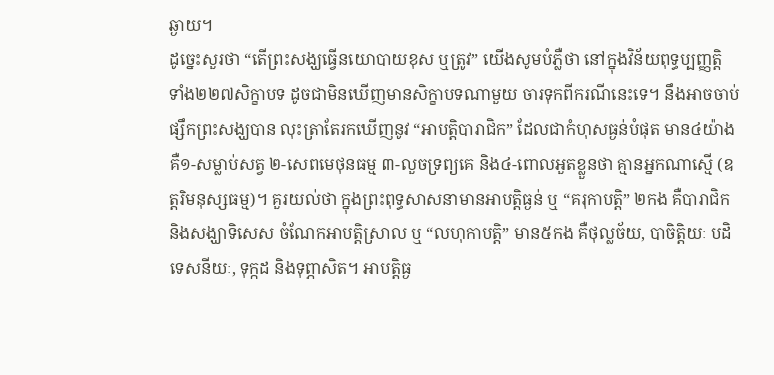ឆ្ងាយ។
ដូច្នេះសួរថា “តើព្រះសង្ឃធ្វើនយោបាយខុស ឬត្រូវ” យើងសូមបំភ្លឺថា នៅក្នុងវិន័យពុទ្ធប្បញ្ញត្តិ ទាំង២២៧សិក្ខាបទ ដូចជាមិនឃើញមានសិក្ខាបទណាមួយ ចារទុកពីករណីនេះទេ។ នឹងអាចចាប់ផ្សឹកព្រះសង្ឃបាន លុះត្រាតែរកឃើញនូវ “អាបត្តិបារាជិក” ដែលជាកំហុសធ្ងន់បំផុត មាន៤យ៉ាង គឺ១-សម្លាប់សត្វ ២-សេពមេថុនធម្ម ៣-លួចទ្រព្យគេ និង៤-ពោលអួតខ្លួនថា គ្មានអ្នកណាស្មើ (ឧត្តរិមនុស្សធម្ម)។ គួរយល់ថា ក្នុងព្រះពុទ្ធសាសនាមានអាបត្តិធ្ងន់ ឬ “គរុកាបត្តិ” ២កង គឺបារាជិក និងសង្ឃាទិសេស ចំណែកអាបត្តិស្រាល ឬ “លហុកាបត្តិ” មាន៥កង គឺថុល្លច័យ, បាចិត្តិយៈ បដិទេសនីយៈ, ទុក្កដ និងទុព្ភាសិត។ អាបត្តិធ្ង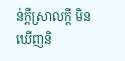ន់ក្តីស្រាលក្តី មិនឃើញនិ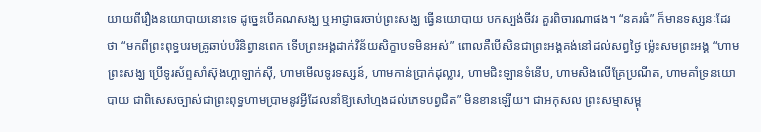យាយពីរឿងនយោបាយនោះទេ ដូច្នេះបើគណសង្ឃ ឬអាជ្ញាធរចាប់ព្រះសង្ឃ ធ្វើនយោបាយ បកស្បង់ចីវរ គួរពិចារណាផង។ “នគរធំ” ក៏មានទស្សនៈដែរថា “មកពីព្រះពុទ្ធបរមគ្រូឆាប់បរិនិព្វានពេក ទើបព្រះអង្គដាក់វិន័យសិក្ខាបទមិនអស់” ពោលគឺបើសិនជាព្រះអង្គគង់នៅដល់សព្វថ្ងៃ ម៉្លេះសមព្រះអង្គ “ហាមព្រះសង្ឃ ប្រើទូរស័ព្ទសាំស៊ុងហ្គាឡាក់ស៊ី, ហាមមើលទូរទស្សន៍, ហាមកាន់ប្រាក់ដុល្លារ, ហាមជិះឡានទំនើប, ហាមសិងលើគ្រែប្រណីត, ហាមគាំទ្រនយោបាយ ជាពិសេសច្បាស់ជាព្រះពុទ្ធហាមប្រាមនូវអ្វីដែលនាំឱ្យសៅហ្មងដល់ភេទបព្វជិត” មិនខានឡើយ។ ជាអកុសល ព្រះសម្មាសម្ពុ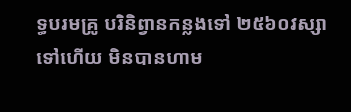ទ្ធបរមគ្រូ បរិនិព្វានកន្លងទៅ ២៥៦០វស្សាទៅហើយ មិនបានហាម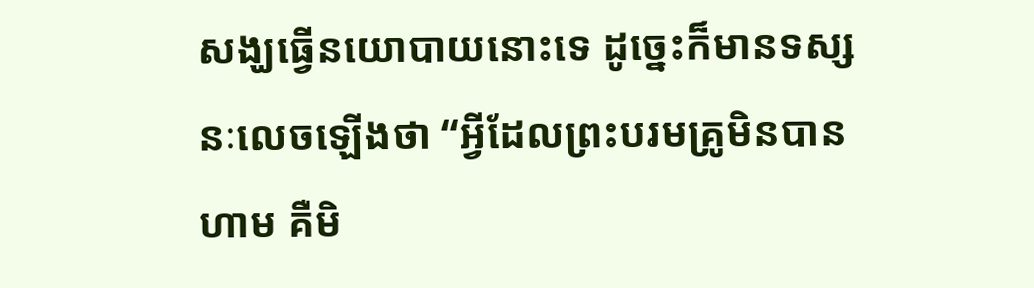សង្ឃធ្វើនយោបាយនោះទេ ដូច្នេះក៏មានទស្សនៈលេចឡើងថា “អ្វីដែលព្រះបរមគ្រូមិនបានហាម គឺមិ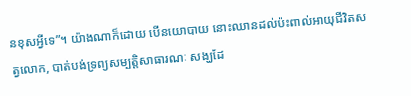នខុសអ្វីទេ”។ យ៉ាងណាក៏ដោយ បើនយោបាយ នោះឈានដល់ប៉ះពាល់អាយុជីវិតសត្វលោក, បាត់បង់ទ្រព្យសម្បត្តិសាធារណៈ សង្ឃដែ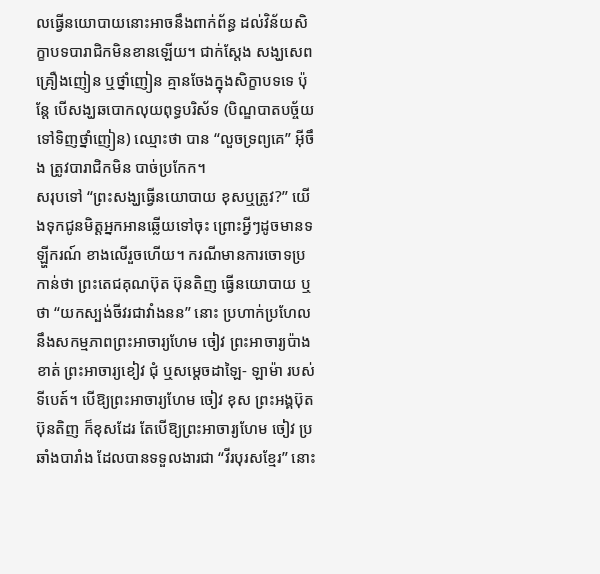លធ្វើនយោបាយនោះអាចនឹងពាក់ព័ន្ធ ដល់វិន័យសិក្ខាបទបារាជិកមិនខានឡើយ។ ជាក់ស្តែង សង្ឃសេពគ្រឿងញៀន ឬថ្នាំញៀន គ្មានចែងក្នុងសិក្ខាបទទេ ប៉ុន្តែ បើសង្ឃឆបោកលុយពុទ្ធបរិស័ទ (បិណ្ឌបាតបច្ច័យទៅទិញថ្នាំញៀន) ឈ្មោះថា បាន “លួចទ្រព្យគេ” អ៊ីចឹង ត្រូវបារាជិកមិន បាច់ប្រកែក។
សរុបទៅ “ព្រះសង្ឃធ្វើនយោបាយ ខុសឬត្រូវ?” យើងទុកជូនមិត្តអ្នកអានឆ្លើយទៅចុះ ព្រោះអ្វីៗដូចមានទឡ្ហីករណ៍ ខាងលើរួចហើយ។ ករណីមានការចោទប្រកាន់ថា ព្រះតេជគុណប៊ុត ប៊ុនតិញ ធ្វើនយោបាយ ឬថា “យកស្បង់ចីវរជាវាំងនន” នោះ ប្រហាក់ប្រហែលនឹងសកម្មភាពព្រះអាចារ្យហែម ចៀវ ព្រះអាចារ្យប៉ាងខាត់ ព្រះអាចារ្យខៀវ ជុំ ឬសម្តេចដាឡៃ- ឡាម៉ា របស់ទីបេត៍។ បើឱ្យព្រះអាចារ្យហែម ចៀវ ខុស ព្រះអង្គប៊ុត ប៊ុនតិញ ក៏ខុសដែរ តែបើឱ្យព្រះអាចារ្យហែម ចៀវ ប្រឆាំងបារាំង ដែលបានទទួលងារជា “វីរបុរសខ្មែរ” នោះ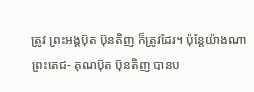ត្រូវ ព្រះអង្គប៊ុត ប៊ុនតិញ ក៏ត្រូវដែរ។ ប៉ុន្តែយ៉ាងណា ព្រះតេជ- គុណប៊ុត ប៊ុនតិញ បានប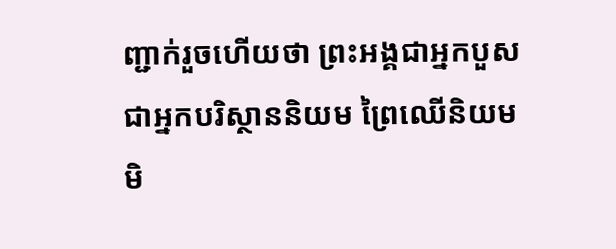ញ្ជាក់រួចហើយថា ព្រះអង្គជាអ្នកបួស ជាអ្នកបរិស្ថាននិយម ព្រៃឈើនិយម មិ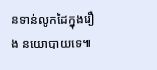នទាន់លូកដៃក្នុងរឿង នយោបាយទេ៕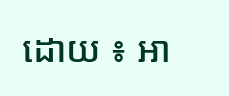ដោយ ៖ អា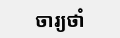ចារ្យថាំ